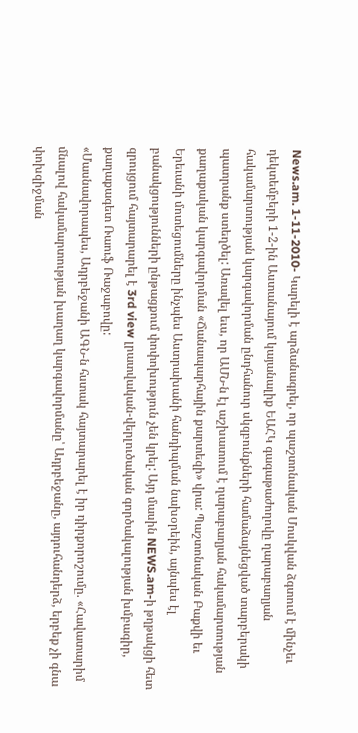News.am. 1-11-2010- Կարելի է արձանագրել, որ պաշտոնական Մոսկվան ձգտում է մինչեւ դեկտեմբերի 1-2-ին Աստանայում կայանալիք ԵԱՀԿ գագաթաժողովը ղարաբաղյան հակամարտության կարգավորման ընդհանուր սկզբունքների համաձայնեցված տարբերակի պատրանք ստեղծել: Առավել եւս, որ ԱՄՆ-ն էլ աշխատում է ղարաբաղյան հակամարտության քաղաքական կարգավորման «Ճանապարհային քարտեզի» վրա: Պաշտոնական Բաքվի եւ Երեւանի մոտեցումները ինչպես Աստրախանի հանդիպման նախօրեին, այնպես էլ բանակցությունների ընթացքում փոփոխություն չեն կրել: Այդ մասին NEWS.am-ի թղթակցի հետ զրույցում հայտարարել է 3rd view լրատվական-վերլուծական գործակալության խմբագիր, քաղաքագետ Ռաուֆ Ռաջաբովը:
«Մասնավորապես, Ադրբեջանի ԱԳՆ-ն հստակ հայտարարել է իր դիրքորոշումը. «Հավատարիմ մնալով հակամարտության խաղաղ կարգավորմանը՝ Ադրբեջանը, այդուհանդերձ, երբեք չի գնա փոխզիջման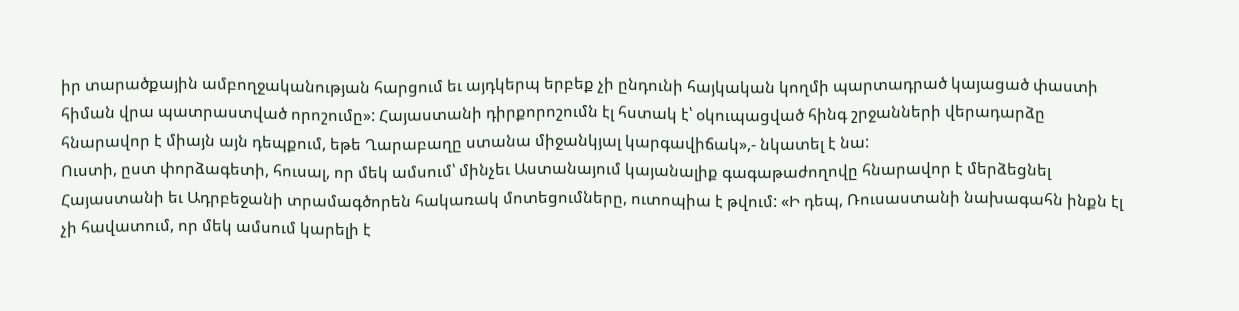իր տարածքային ամբողջականության հարցում եւ այդկերպ երբեք չի ընդունի հայկական կողմի պարտադրած կայացած փաստի հիման վրա պատրաստված որոշումը»: Հայաստանի դիրքորոշումն էլ հստակ է՝ օկուպացված հինգ շրջանների վերադարձը հնարավոր է միայն այն դեպքում, եթե Ղարաբաղը ստանա միջանկյալ կարգավիճակ»,- նկատել է նա:
Ուստի, ըստ փորձագետի, հուսալ, որ մեկ ամսում՝ մինչեւ Աստանայում կայանալիք գագաթաժողովը հնարավոր է մերձեցնել Հայաստանի եւ Ադրբեջանի տրամագծորեն հակառակ մոտեցումները, ուտոպիա է թվում: «Ի դեպ, Ռուսաստանի նախագահն ինքն էլ չի հավատում, որ մեկ ամսում կարելի է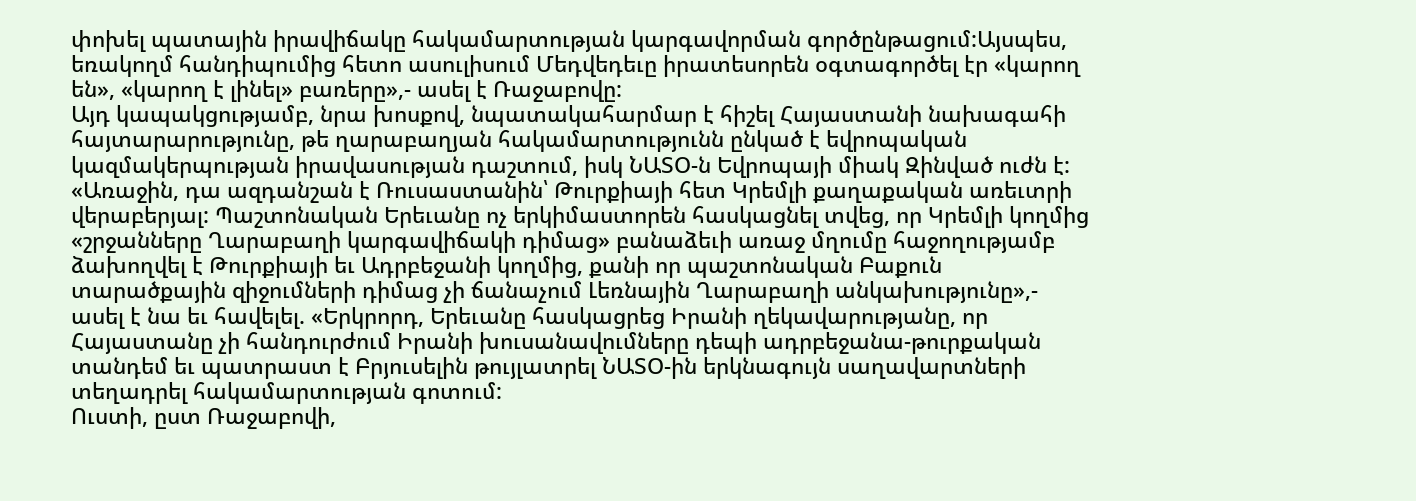փոխել պատային իրավիճակը հակամարտության կարգավորման գործընթացում:Այսպես, եռակողմ հանդիպումից հետո ասուլիսում Մեդվեդեւը իրատեսորեն օգտագործել էր «կարող են», «կարող է լինել» բառերը»,- ասել է Ռաջաբովը:
Այդ կապակցությամբ, նրա խոսքով, նպատակահարմար է հիշել Հայաստանի նախագահի հայտարարությունը, թե ղարաբաղյան հակամարտությունն ընկած է եվրոպական կազմակերպության իրավասության դաշտում, իսկ ՆԱՏՕ-ն Եվրոպայի միակ Զինված ուժն է:
«Առաջին, դա ազդանշան է Ռուսաստանին՝ Թուրքիայի հետ Կրեմլի քաղաքական առեւտրի վերաբերյալ: Պաշտոնական Երեւանը ոչ երկիմաստորեն հասկացնել տվեց, որ Կրեմլի կողմից «շրջանները Ղարաբաղի կարգավիճակի դիմաց» բանաձեւի առաջ մղումը հաջողությամբ ձախողվել է Թուրքիայի եւ Ադրբեջանի կողմից, քանի որ պաշտոնական Բաքուն տարածքային զիջումների դիմաց չի ճանաչում Լեռնային Ղարաբաղի անկախությունը»,- ասել է նա եւ հավելել. «Երկրորդ, Երեւանը հասկացրեց Իրանի ղեկավարությանը, որ Հայաստանը չի հանդուրժում Իրանի խուսանավումները դեպի ադրբեջանա-թուրքական տանդեմ եւ պատրաստ է Բրյուսելին թույլատրել ՆԱՏՕ-ին երկնագույն սաղավարտների տեղադրել հակամարտության գոտում:
Ուստի, ըստ Ռաջաբովի,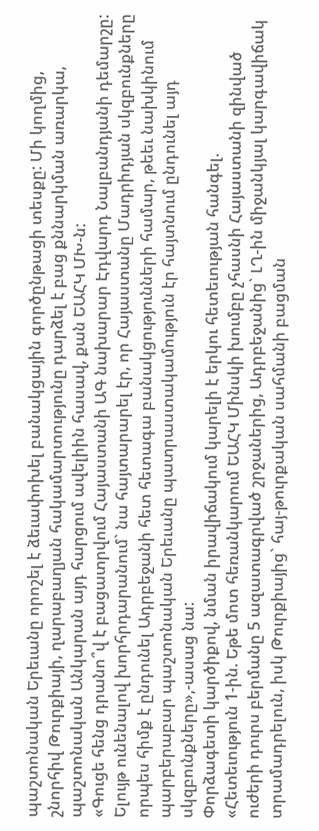պաշտոնական Երեւանը որոշել է ձեւափոխել բանակցային գործընթացի տեսքը: Մի կողմից, շնորհիվ Թուրքիայի, ղարաբաղյան հակամարտությունը դարձել է բաց քննարկման առարկա, պաշտոնական Անկարան այդ հարցում ավելիին հասավ, քան ԵԱՀԿ ՄԽ-ն:
«Գուցե հենց դրանո՞վ է բացատրվում Հայաստանի ԱԳ նախարար Էդվարդ Նալբանդյանի դեմարշը: Ելույթ ունենալով խորհրդարանում` նա հայտարարել էր, որ Հայաստանը Մադրիդյան սկզբունքները որպես հիմք է ընդունել Ադրբեջանի հետ հետագա բանակցությունների համար, թեեւ նախկինում պարբերաբար պաշտոնական Երեւանը պատրաստակամություն էր հայտնում ընդունել այդ սկզբունքները»,-ասաց նա:
Փորձագետի կարծիքով, նման իրավիճակում կարելի է երկու հետեւության հանգել.
«Հետեւություն 1-ին. Եթե մոտ հեռանկարում ԵԱՀԿ Մինսկի խումբը չհասնի Հայաստանի զինված ուժերի դուրս բերմանը 5 ազատագրված շրջաներից, Ադրբեջանից` ԼՂ-ին միջանկյալ կարգավիճակ տրամադրելուն, իսկ Թուրքիայից` հայ-թուրքական սահմանի բացման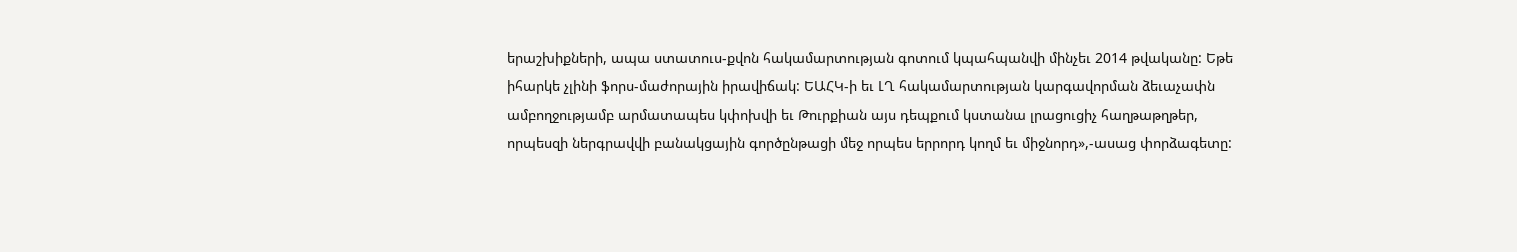երաշխիքների, ապա ստատուս-քվոն հակամարտության գոտում կպահպանվի մինչեւ 2014 թվականը: Եթե իհարկե չլինի ֆորս-մաժորային իրավիճակ: ԵԱՀԿ-ի եւ ԼՂ հակամարտության կարգավորման ձեւաչափն ամբողջությամբ արմատապես կփոխվի եւ Թուրքիան այս դեպքում կստանա լրացուցիչ հաղթաթղթեր, որպեսզի ներգրավվի բանակցային գործընթացի մեջ որպես երրորդ կողմ եւ միջնորդ»,-ասաց փորձագետը: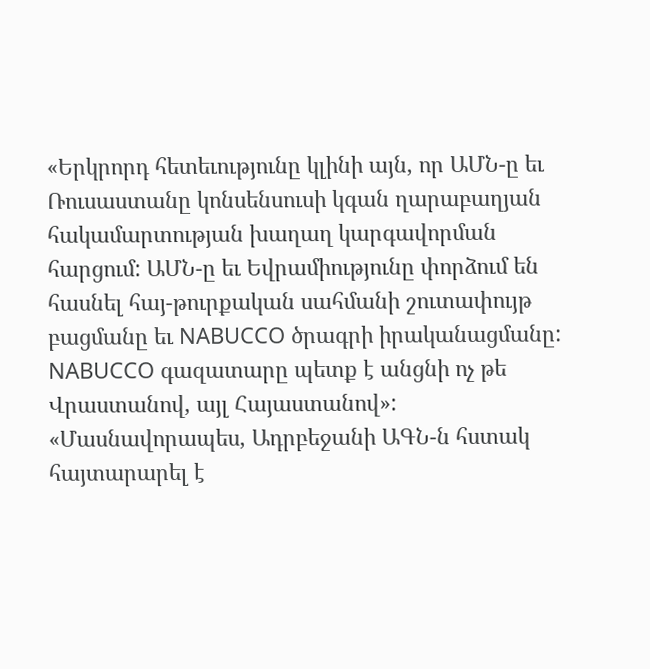«Երկրորդ հետեւությունը կլինի այն, որ ԱՄՆ-ը եւ Ռուսաստանը կոնսենսուսի կգան ղարաբաղյան հակամարտության խաղաղ կարգավորման հարցում: ԱՄՆ-ը եւ Եվրամիությունը փորձում են հասնել հայ-թուրքական սահմանի շուտափույթ բացմանը եւ NABUCCO ծրագրի իրականացմանը: NABUCCO գազատարը պետք է անցնի ոչ թե Վրաստանով, այլ Հայաստանով»:
«Մասնավորապես, Ադրբեջանի ԱԳՆ-ն հստակ հայտարարել է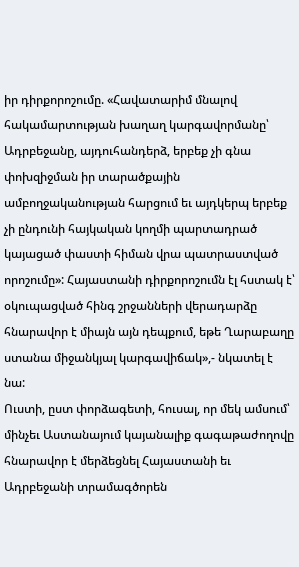իր դիրքորոշումը. «Հավատարիմ մնալով հակամարտության խաղաղ կարգավորմանը՝ Ադրբեջանը, այդուհանդերձ, երբեք չի գնա փոխզիջման իր տարածքային ամբողջականության հարցում եւ այդկերպ երբեք չի ընդունի հայկական կողմի պարտադրած կայացած փաստի հիման վրա պատրաստված որոշումը»: Հայաստանի դիրքորոշումն էլ հստակ է՝ օկուպացված հինգ շրջանների վերադարձը հնարավոր է միայն այն դեպքում, եթե Ղարաբաղը ստանա միջանկյալ կարգավիճակ»,- նկատել է նա:
Ուստի, ըստ փորձագետի, հուսալ, որ մեկ ամսում՝ մինչեւ Աստանայում կայանալիք գագաթաժողովը հնարավոր է մերձեցնել Հայաստանի եւ Ադրբեջանի տրամագծորեն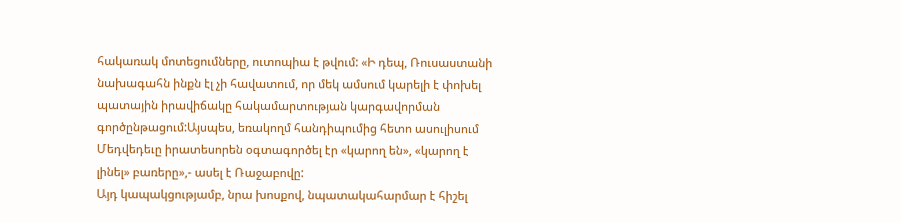հակառակ մոտեցումները, ուտոպիա է թվում: «Ի դեպ, Ռուսաստանի նախագահն ինքն էլ չի հավատում, որ մեկ ամսում կարելի է փոխել պատային իրավիճակը հակամարտության կարգավորման գործընթացում:Այսպես, եռակողմ հանդիպումից հետո ասուլիսում Մեդվեդեւը իրատեսորեն օգտագործել էր «կարող են», «կարող է լինել» բառերը»,- ասել է Ռաջաբովը:
Այդ կապակցությամբ, նրա խոսքով, նպատակահարմար է հիշել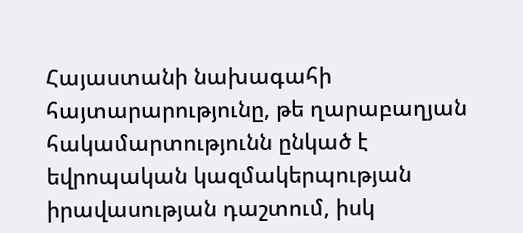Հայաստանի նախագահի հայտարարությունը, թե ղարաբաղյան հակամարտությունն ընկած է եվրոպական կազմակերպության իրավասության դաշտում, իսկ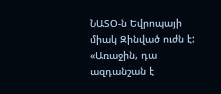ՆԱՏՕ-ն Եվրոպայի միակ Զինված ուժն է:
«Առաջին, դա ազդանշան է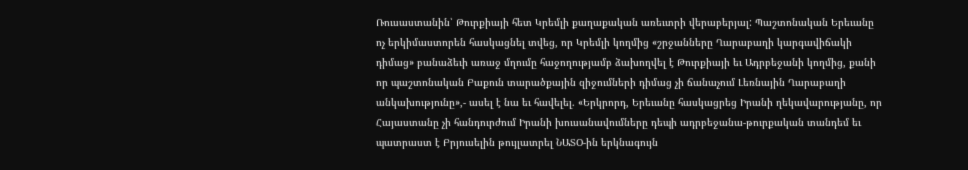Ռուսաստանին՝ Թուրքիայի հետ Կրեմլի քաղաքական առեւտրի վերաբերյալ: Պաշտոնական Երեւանը ոչ երկիմաստորեն հասկացնել տվեց, որ Կրեմլի կողմից «շրջանները Ղարաբաղի կարգավիճակի դիմաց» բանաձեւի առաջ մղումը հաջողությամբ ձախողվել է Թուրքիայի եւ Ադրբեջանի կողմից, քանի որ պաշտոնական Բաքուն տարածքային զիջումների դիմաց չի ճանաչում Լեռնային Ղարաբաղի անկախությունը»,- ասել է նա եւ հավելել. «Երկրորդ, Երեւանը հասկացրեց Իրանի ղեկավարությանը, որ Հայաստանը չի հանդուրժում Իրանի խուսանավումները դեպի ադրբեջանա-թուրքական տանդեմ եւ պատրաստ է Բրյուսելին թույլատրել ՆԱՏՕ-ին երկնագույն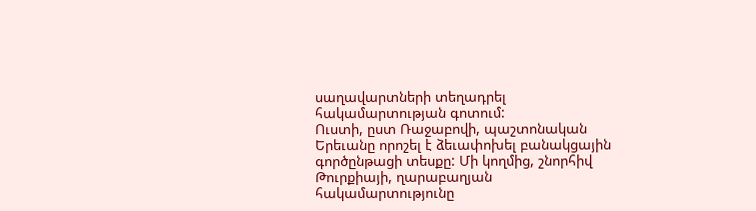սաղավարտների տեղադրել հակամարտության գոտում:
Ուստի, ըստ Ռաջաբովի, պաշտոնական Երեւանը որոշել է ձեւափոխել բանակցային գործընթացի տեսքը: Մի կողմից, շնորհիվ Թուրքիայի, ղարաբաղյան հակամարտությունը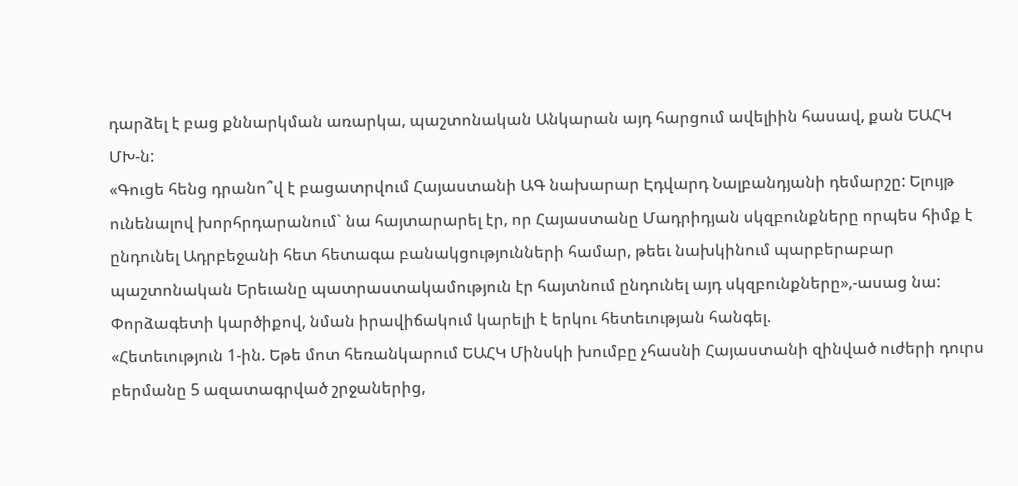դարձել է բաց քննարկման առարկա, պաշտոնական Անկարան այդ հարցում ավելիին հասավ, քան ԵԱՀԿ ՄԽ-ն:
«Գուցե հենց դրանո՞վ է բացատրվում Հայաստանի ԱԳ նախարար Էդվարդ Նալբանդյանի դեմարշը: Ելույթ ունենալով խորհրդարանում` նա հայտարարել էր, որ Հայաստանը Մադրիդյան սկզբունքները որպես հիմք է ընդունել Ադրբեջանի հետ հետագա բանակցությունների համար, թեեւ նախկինում պարբերաբար պաշտոնական Երեւանը պատրաստակամություն էր հայտնում ընդունել այդ սկզբունքները»,-ասաց նա:
Փորձագետի կարծիքով, նման իրավիճակում կարելի է երկու հետեւության հանգել.
«Հետեւություն 1-ին. Եթե մոտ հեռանկարում ԵԱՀԿ Մինսկի խումբը չհասնի Հայաստանի զինված ուժերի դուրս բերմանը 5 ազատագրված շրջաներից,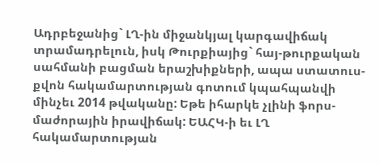Ադրբեջանից` ԼՂ-ին միջանկյալ կարգավիճակ տրամադրելուն, իսկ Թուրքիայից` հայ-թուրքական սահմանի բացման երաշխիքների, ապա ստատուս-քվոն հակամարտության գոտում կպահպանվի մինչեւ 2014 թվականը: Եթե իհարկե չլինի ֆորս-մաժորային իրավիճակ: ԵԱՀԿ-ի եւ ԼՂ հակամարտության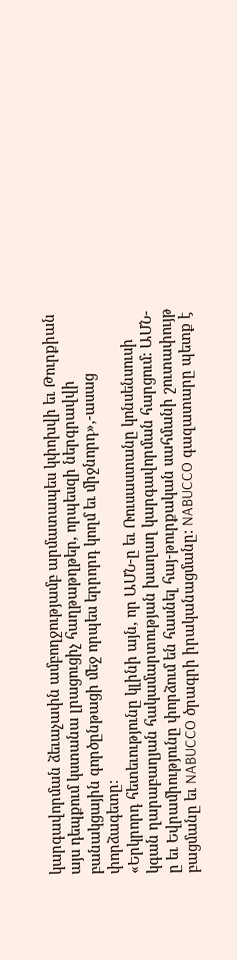կարգավորման ձեւաչափն ամբողջությամբ արմատապես կփոխվի եւ Թուրքիան այս դեպքում կստանա լրացուցիչ հաղթաթղթեր, որպեսզի ներգրավվի բանակցային գործընթացի մեջ որպես երրորդ կողմ եւ միջնորդ»,-ասաց փորձագետը:
«Երկրորդ հետեւությունը կլինի այն, որ ԱՄՆ-ը եւ Ռուսաստանը կոնսենսուսի կգան ղարաբաղյան հակամարտության խաղաղ կարգավորման հարցում: ԱՄՆ-ը եւ Եվրամիությունը փորձում են հասնել հայ-թուրքական սահմանի շուտափույթ բացմանը եւ NABUCCO ծրագրի իրականացմանը: NABUCCO գազատարը պետք է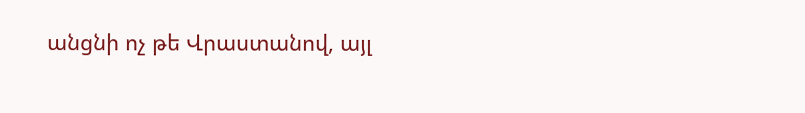անցնի ոչ թե Վրաստանով, այլ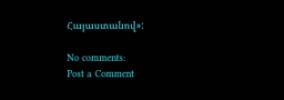Հայաստանով»:

No comments:
Post a Comment